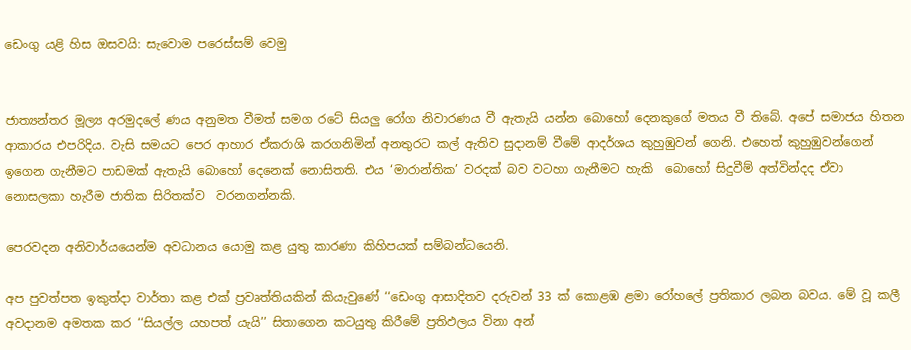ඩෙංගු යළි හිස ඔසවයි: සැවොම පරෙස්සම් වෙමු


ජාත්‍යන්තර මූල්‍ය අරමුදලේ ණය අනුමත වීමත් සමග රටේ සියලු රෝග නිවාරණය වී ඇතැයි යන්න බොහෝ දෙනකුගේ මතය වී තිබේ. අපේ සමාජය හිතන ආකාරය එපරිදිය. වැසි සමයට පෙර ආහාර ඒකරාශි කරගනිමින් අනතුරට කල් ඇතිව සුදානම් වීමේ ආදර්ශය කුහුඹුවන් ගෙනි. එහෙත් කුහුඹුවන්ගෙන් ඉගෙන ගැනීමට පාඩමක් ඇතැයි බොහෝ දෙනෙක් නොසිතති. එය ‘මාරාන්තික’ වරදක් බව වටහා ගැනීමට හැකි  බොහෝ සිදුවීම් අත්වින්දද ඒවා නොසලකා හැරීම ජාතික සිරිතක්ව  වරනගන්නකි.

පෙරවදන අනිවාර්යයෙන්ම අවධානය යොමු කළ යුතු කාරණා කිහිපයක් සම්බන්ධයෙනි.

අප පුවත්පත ඉකුත්දා වාර්තා කළ එක් ප්‍රවෘත්තියකින් කියැවුණේ ‘‘ඩෙංගු ආසාදිතව දරුවන් 33 ක් කොළඹ ළමා රෝහලේ ප්‍රතිකාර ලබන බවය. මේ වූ කලී අවදානම අමතක කර ‘‘සියල්ල යහපත් යැයි’’ සිතාගෙන කටයුතු කිරීමේ ප්‍රතිඵලය විනා අන්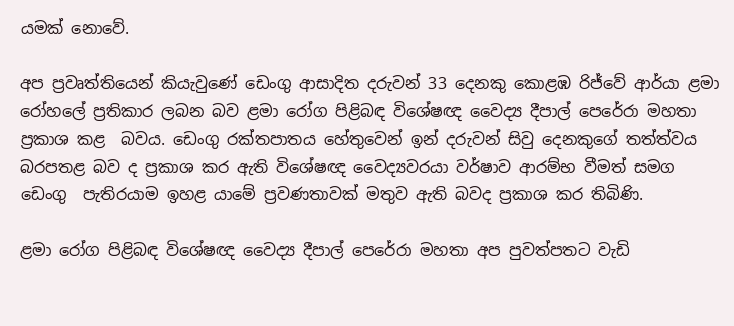යමක් නොවේ.

අප ප්‍රවෘත්තියෙන් කියැවුණේ ඩෙංගු ආසාදිත දරුවන් 33 දෙනකු කොළඹ රිජ්වේ ආර්යා ළමා රෝහලේ ප්‍රතිකාර ලබන බව ළමා රෝග පිළිබඳ විශේෂඥ වෛද්‍ය දීපාල් පෙරේරා මහතා ප්‍රකාශ කළ  බවය. ඩෙංගු රක්තපාතය හේතුවෙන් ඉන් දරුවන් සිවු දෙනකුගේ තත්ත්වය බරපතළ බව ද ප්‍රකාශ කර ඇති විශේෂඥ වෛද්‍යවරයා වර්ෂාව ආරම්භ වීමත් සමග ඩෙංගු  පැතිරයාම ඉහළ යාමේ ප්‍රවණතාවක් මතුව ඇති බවද ප්‍රකාශ කර තිබිණි.

ළමා රෝග පිළිබඳ විශේෂඥ වෛද්‍ය දීපාල් පෙරේරා මහතා අප පුවත්පතට වැඩි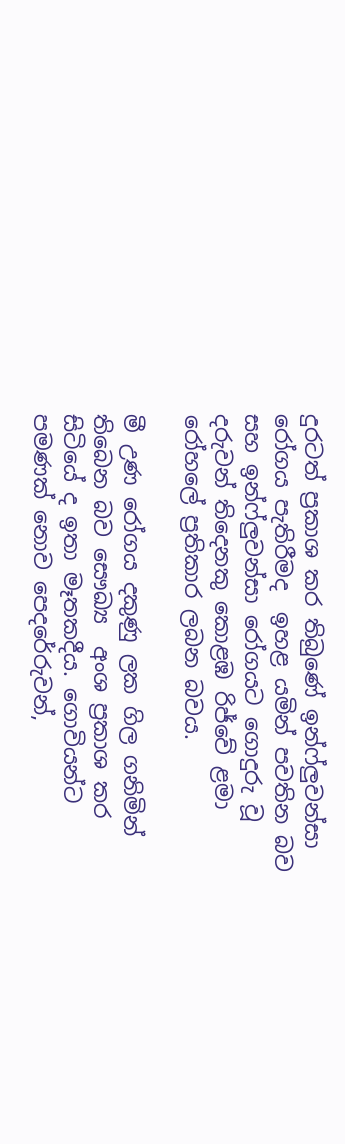දුරටත් ප්‍රකාශ කර තිබුණේ ඉන්ෆ්ලුවන්සා රෝගය පැතිරීමද  ඉහළ යමින් පවතින බව සහ ඉන්ෆ්ලුවන්සා රෝගයට ගොදුරු වූ දරුවන් තිදෙනකු කොළඹ රිජ්වේ ළමා රෝහලේ ප්‍රතිකාර ලබන බවය.

මී උණ රෝගය දකුණු ලක ගිල ගනිමින් තිබෙන බව සෞඛ්‍ය  අංශ ප්‍රකාශ කර සිටියේ ද ඉතා මෑතකදීය. ගොවියන්ට පමණක් නොව පෙදරේරුවන්,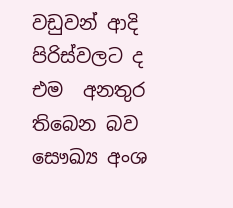වඩුවන් ආදි පිරිස්වලට ද එම  අනතුර තිබෙන බව සෞඛ්‍ය අංශ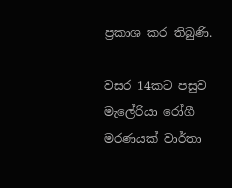ප්‍රකාශ කර තිබුණි.

වසර 14කට පසුව මැලේරියා රෝගී මරණයක් වාර්තා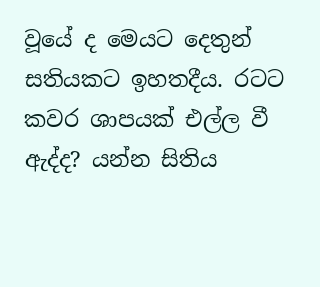වූයේ ද මෙයට දෙතුන් සතියකට ඉහතදීය. රටට කවර ශාපයක් එල්ල වී ඇද්ද? යන්න සිතිය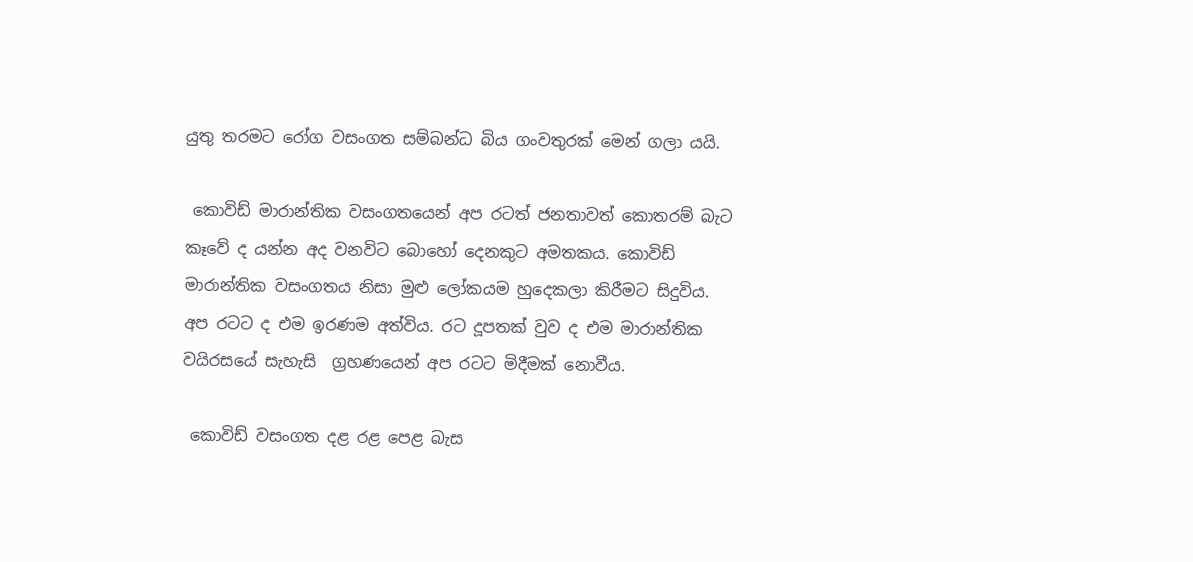යුතු තරමට රෝග වසංගත සම්බන්ධ බිය ගංවතුරක් මෙන් ගලා යයි.

 කොවිඩ් මාරාන්තික වසංගතයෙන් අප රටත් ජනතාවත් කොතරම් බැට කෑවේ ද යන්න අද වනවිට බොහෝ දෙනකුට අමතකය. කොවිඩ් මාරාන්තික වසංගතය නිසා මුළු ලෝකයම හුදෙකලා කිරීමට සිදුවිය. අප රටට ද එම ඉරණම අත්විය. රට දූපතක් වුව ද එම මාරාන්තික වයිරසයේ සැහැසි  ග්‍රහණයෙන් අප රටට මිදීමක් නොවීය.

 කොවිඩ් වසංගත දළ රළ පෙළ බැස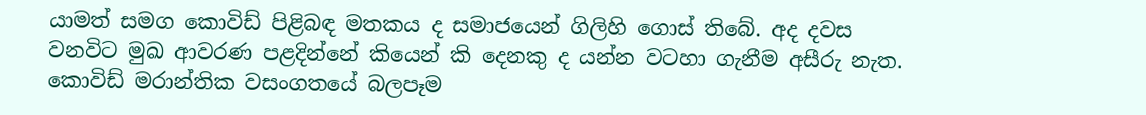යාමත් සමග කොවිඩ් පිළිබඳ මතකය ද සමාජයෙන් ගිලිහි ගොස් තිබේ. අද දවස වනවිට මුඛ ආවරණ පළදින්නේ කියෙන් කි දෙනකු ද යන්න වටහා ගැනීම අසීරු නැත. කොවිඩ් මරාන්තික වසංගතයේ බලපෑම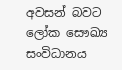අවසන් බවට  ලෝක සෞඛ්‍ය සංවිධානය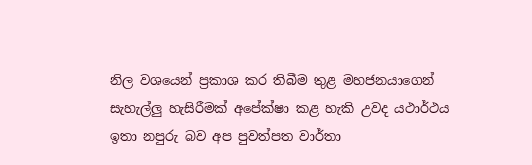නිල වශයෙන් ප්‍රකාශ කර තිබීම තුළ මහජනයාගෙන්  සැහැල්ලු හැසිරීමක් අපේක්ෂා කළ හැකි උවද යථාර්ථය ඉතා නපුරු බව අප පුවත්පත වාර්තා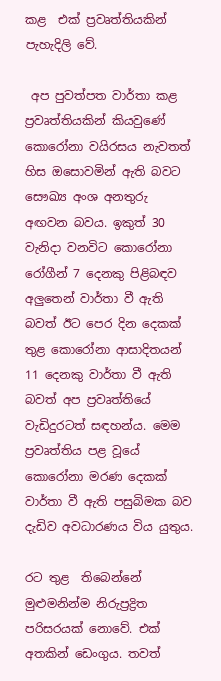කළ  එක් ප්‍රවෘත්තියකින් පැහැදිලි වේ.

 අප පුවත්පත වාර්තා කළ ප්‍රවෘත්තියකින් කියවුණේ කොරෝනා වයිරසය නැවතත් හිස ඔසොවමින් ඇති බවට සෞඛ්‍ය අංශ අනතුරු අඟවන බවය. ඉකුත් 30 වැනිදා වනවිට කොරෝනා රෝගීන් 7 දෙනකු පිළිබඳව අලුතෙන් වාර්තා වී ඇති බවත් ඊට පෙර දින දෙකක් තුළ කොරෝනා ආසාදිතයන් 11 දෙනකු වාර්තා වී ඇති බවත් අප ප්‍රවෘත්තියේ වැඩිදුරටත් සඳහන්ය. මෙම ප්‍රවෘත්තිය පළ වූයේ කොරෝනා මරණ දෙකක් වාර්තා වී ඇති පසුබිමක බව දැඩිව අවධාරණය විය යුතුය.

රට තුළ  තිබෙන්නේ මුළුමනින්ම නිරුප්‍රද්‍රිත පරිසරයක් නොවේ. එක් අතකින් ඩෙංගුය. තවත්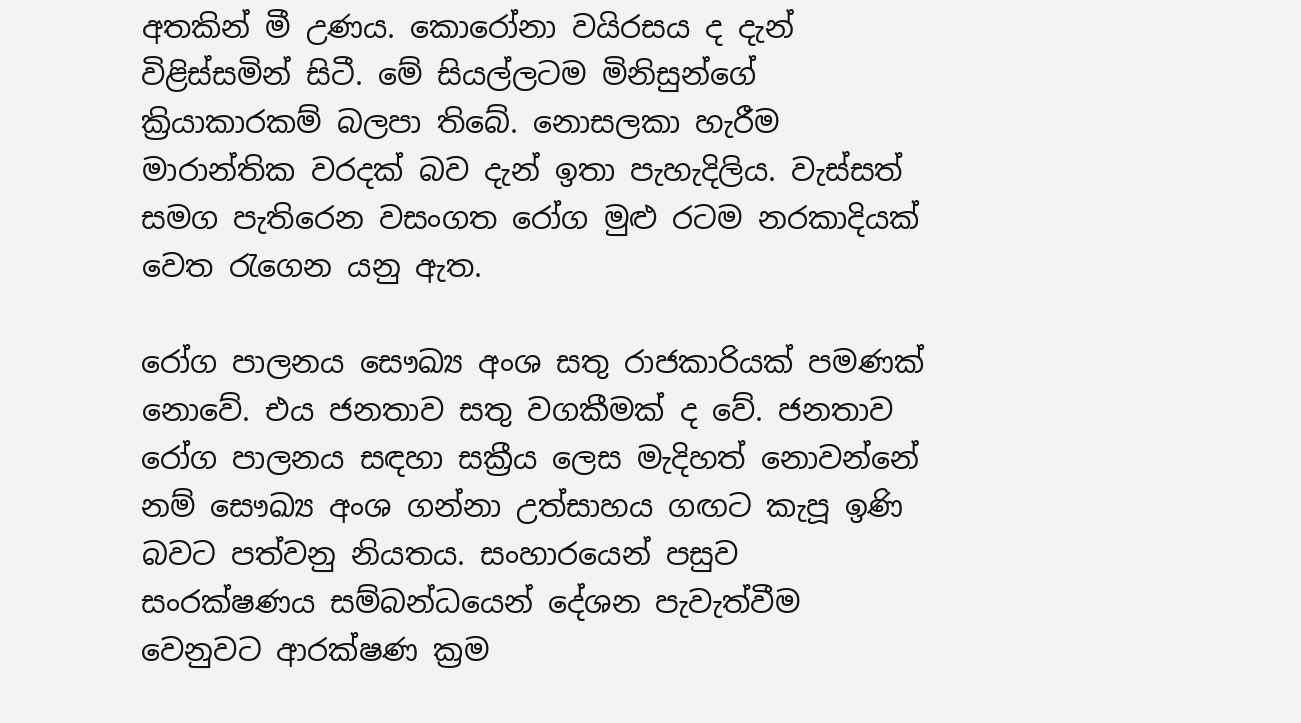අතකින් මී උණය. කොරෝනා වයිරසය ද දැන් විළිස්සමින් සිටී. මේ සියල්ලටම මිනිසුන්ගේ ක්‍රියාකාරකම් බලපා තිබේ. නොසලකා හැරීම මාරාන්තික වරදක් බව දැන් ඉතා පැහැදිලිය. වැස්සත් සමග පැතිරෙන වසංගත රෝග මුළු රටම නරකාදියක් වෙත රැගෙන යනු ඇත.

රෝග පාලනය සෞඛ්‍ය අංශ සතු රාජකාරියක් පමණක් නොවේ. එය ජනතාව සතු වගකීමක් ද වේ. ජනතාව රෝග පාලනය සඳහා සක්‍රීය ලෙස මැදිහත් නොවන්නේ නම් සෞඛ්‍ය අංශ ගන්නා උත්සාහය ගඟට කැපූ ඉණි බවට පත්වනු නියතය. සංහාරයෙන් පසුව සංරක්ෂණය සම්බන්ධයෙන් දේශන පැවැත්වීම වෙනුවට ආරක්ෂණ ක්‍රම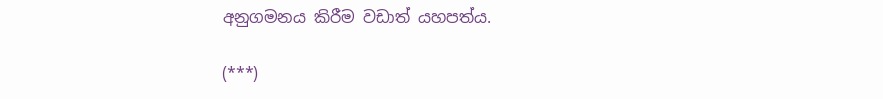අනුගමනය කිරීම වඩාත් යහපත්ය.

(***)